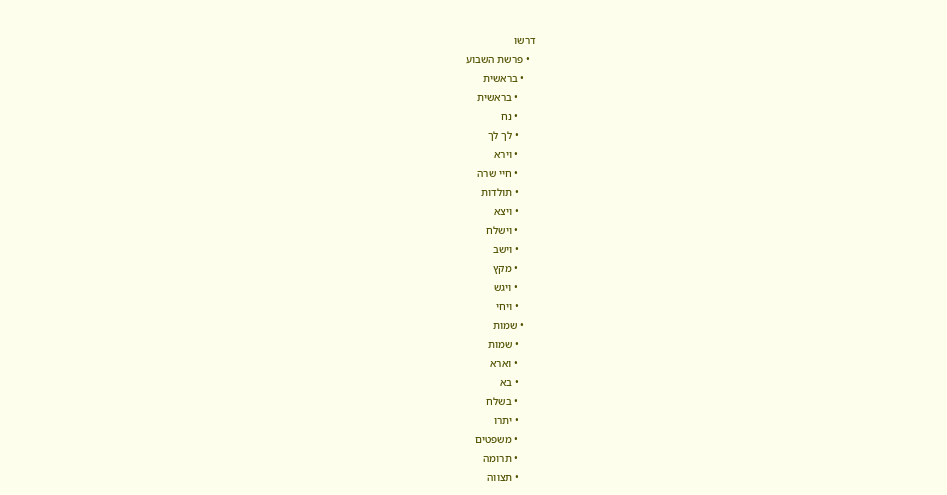דרשו
  • פרשת השבוע
    • בראשית
      • בראשית
      • נח
      • לך לך
      • וירא
      • חיי שרה
      • תולדות
      • ויצא
      • וישלח
      • וישב
      • מקץ
      • ויגש
      • ויחי
    • שמות
      • שמות
      • וארא
      • בא
      • בשלח
      • יתרו
      • משפטים
      • תרומה
      • תצווה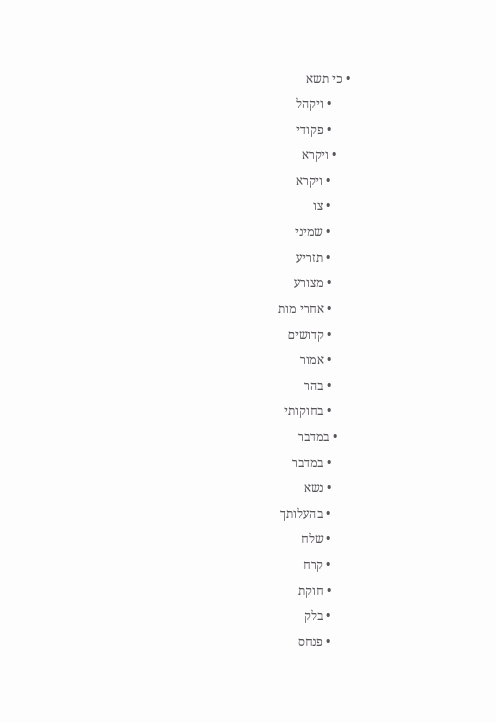• כי תשא
      • ויקהל
      • פקודי
    • ויקרא
      • ויקרא
      • צו
      • שמיני
      • תזריע
      • מצורע
      • אחרי מות
      • קדושים
      • אמור
      • בהר
      • בחוקותי
    • במדבר
      • במדבר
      • נשא
      • בהעלותך
      • שלח
      • קרח
      • חוקת
      • בלק
      • פנחס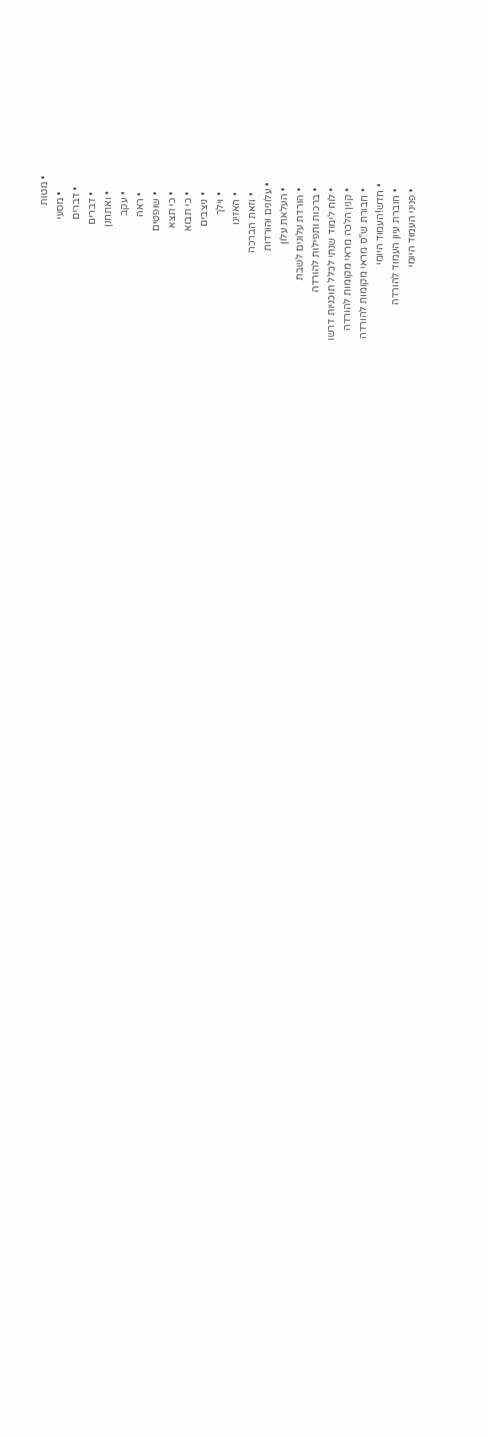• מטות
      • מסעי
    • דברים
      • דברים
      • ואתחנן
      • עקב
      • ראה
      • שופטים
      • כי תצא
      • כי תבוא
      • ניצבים
      • וילך
      • האזינו
      • וזאת הברכה
  • עלונים והורדות
    • העלאת עלון
    • הורדת עלונים לשבת
    • ברכות ותפילות להורדה
    • לוח לימוד שנתי לכלל תוכניות דרשו
    • קנין הלכה מראי מקומות להורדה
    • חבורת ש"ס מראי מקומות להורדה
  • חדש!העמוד היומי
    • חוברת עיון העמוד להורדה
    • פניני העמוד היומי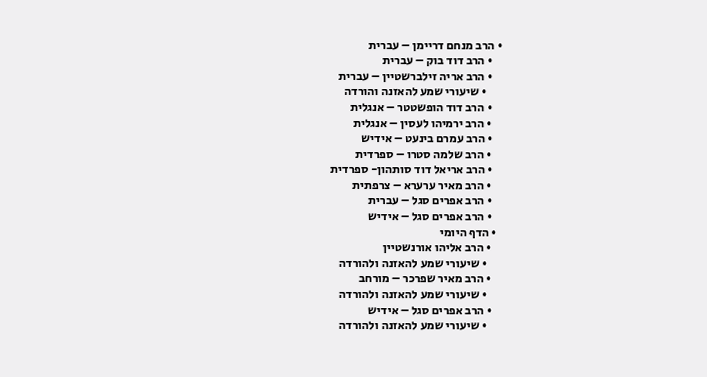• הרב מנחם דריימן – עברית
    • הרב דוד בוק – עברית
    • הרב אריה זילברשטיין – עברית
      • שיעורי שמע להאזנה והורדה
    • הרב דוד הופשטטר – אנגלית
    • הרב ירמיהו לעסין – אנגלית
    • הרב עמרם בינעט – אידיש
    • הרב שלמה סטרו – ספרדית
    • הרב אריאל דוד סותהון- ספרדית
    • הרב מאיר ערערא – צרפתית
    • הרב אפרים סגל – עברית
    • הרב אפרים סגל – אידיש
  • הדף היומי
    • הרב אליהו אורנשטיין
      • שיעורי שמע להאזנה ולהורדה
    • הרב מאיר שפרכר – מורחב
      • שיעורי שמע להאזנה ולהורדה
    • הרב אפרים סגל – אידיש
      • שיעורי שמע להאזנה ולהורדה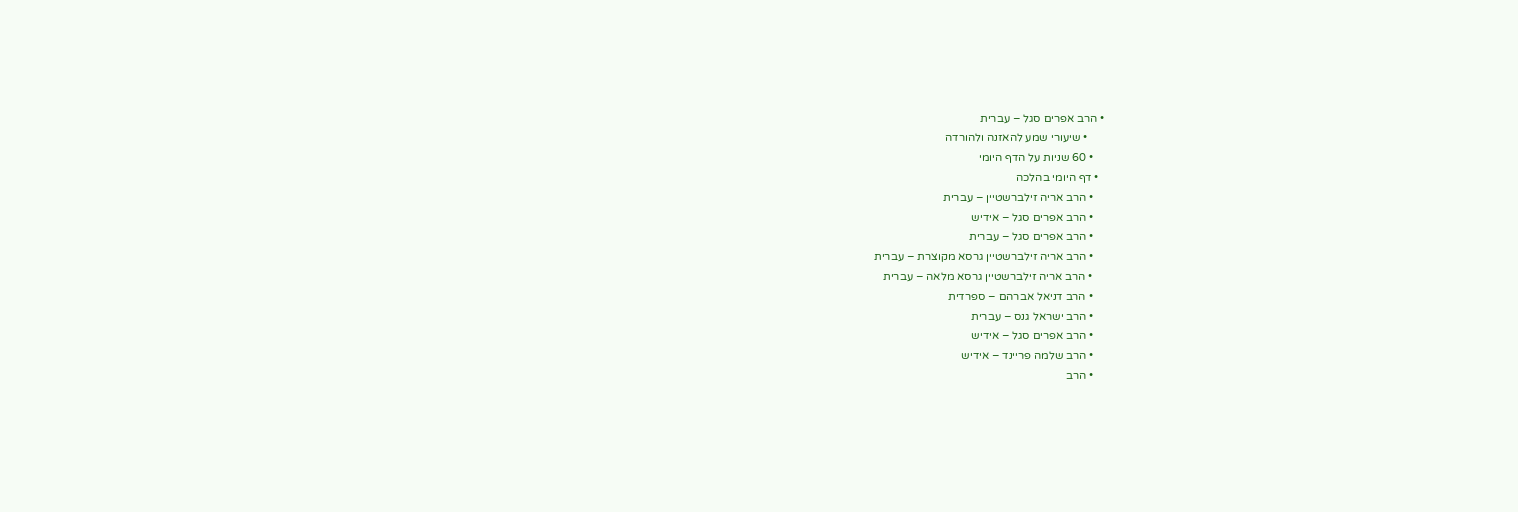• הרב אפרים סגל – עברית
      • שיעורי שמע להאזנה ולהורדה
    • 60 שניות על הדף היומי
  • דף היומי בהלכה
    • הרב אריה זילברשטיין – עברית
    • הרב אפרים סגל – אידיש
    • הרב אפרים סגל – עברית
    • הרב אריה זילברשטיין גרסא מקוצרת – עברית
    • הרב אריה זילברשטיין גרסא מלאה – עברית
    • הרב דניאל אברהם – ספרדית
    • הרב ישראל גנס – עברית
    • הרב אפרים סגל – אידיש
    • הרב שלמה פריינד – אידיש
    • הרב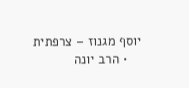יוסף מגנוז – צרפתית
    • הרב יונה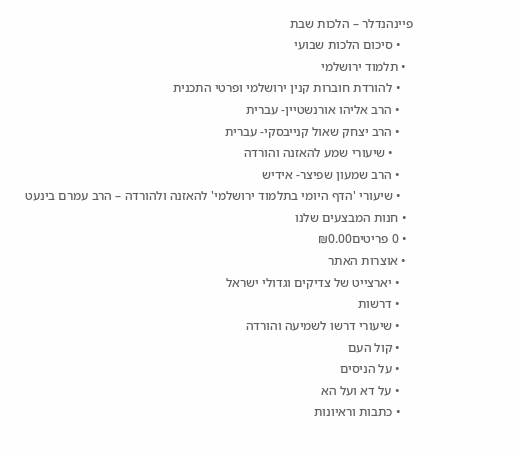פיינהנדלר – הלכות שבת
    • סיכום הלכות שבועי
  • תלמוד ירושלמי
    • להורדת חוברות קנין ירושלמי ופרטי התכנית
    • הרב אליהו אורנשטיין- עברית
    • הרב יצחק שאול קנייבסקי- עברית
      • שיעורי שמע להאזנה והורדה
    • הרב שמעון שפיצר- אידיש
    • שיעורי 'הדף היומי בתלמוד ירושלמי' להאזנה ולהורדה – הרב עמרם בינעט
  • חנות המבצעים שלנו
  • 0 פריטים₪0.00
  • אוצרות האתר
    • יארצייט של צדיקים וגדולי ישראל
    • דרשות
    • שיעורי דרשו לשמיעה והורדה
    • קול העם
    • על הניסים
    • על דא ועל הא
    • כתבות וראיונות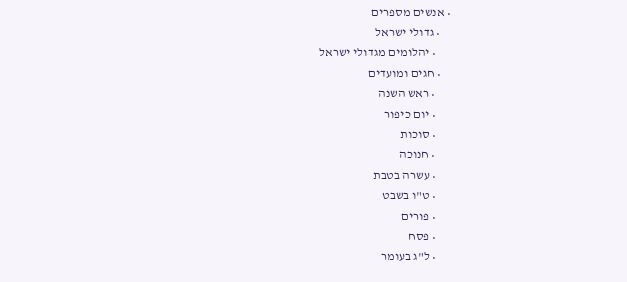• אנשים מספרים
    • גדולי ישראל
      • יהלומים מגדולי ישראל
    • חגים ומועדים
      • ראש השנה
      • יום כיפור
      • סוכות
      • חנוכה
      • עשרה בטבת
      • ט"ו בשבט
      • פורים
      • פסח
      • ל"ג בעומר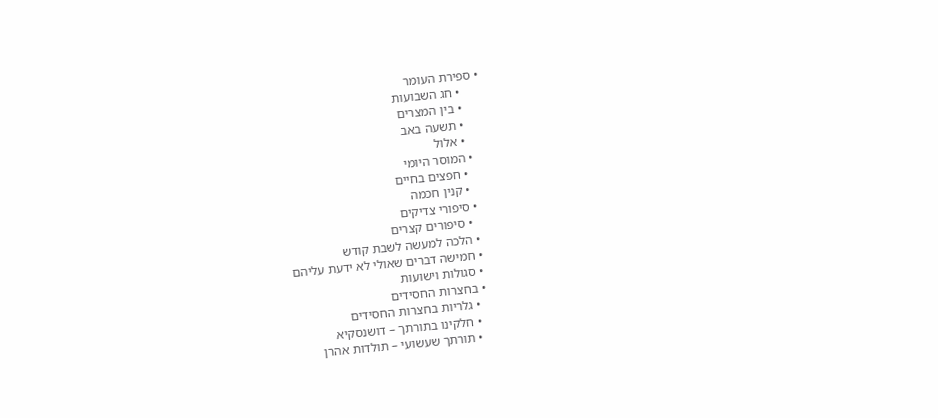• ספירת העומר
      • חג השבועות
      • בין המצרים
      • תשעה באב
      • אלול
    • המוסר היומי
      • חפצים בחיים
      • קנין חכמה
    • סיפורי צדיקים
      • סיפורים קצרים
    • הלכה למעשה לשבת קודש
    • חמישה דברים שאולי לא ידעת עליהם
    • סגולות וישועות
    • בחצרות החסידים
      • גלריות בחצרות החסידים
      • חלקינו בתורתך – דושנסקיא
      • תורתך שעשועי – תולדות אהרן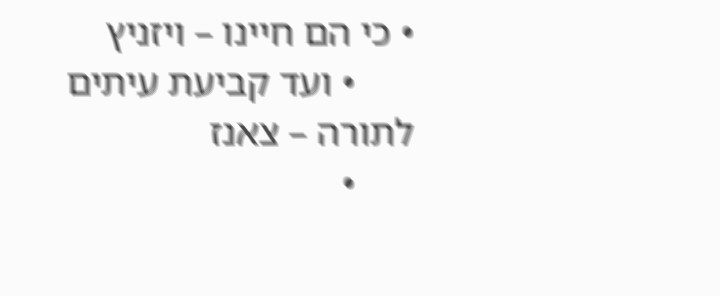• כי הם חיינו – ויזניץ
      • ועד קביעת עיתים לתורה – צאנז
      •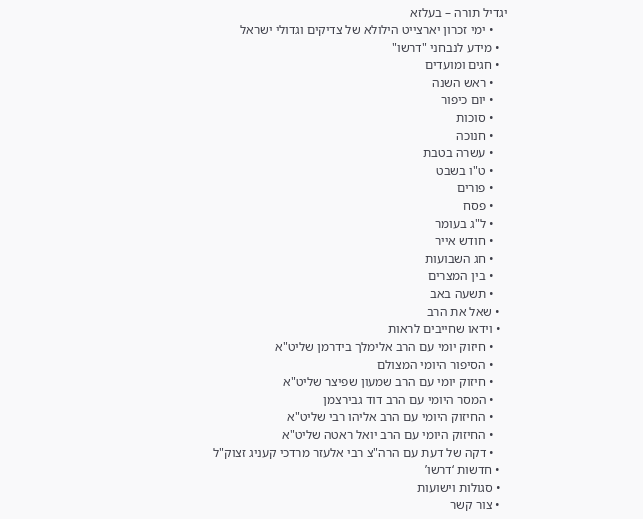יגדיל תורה – בעלזא
    • ימי זכרון יארצייט הילולא של צדיקים וגדולי ישראל
  • מידע לנבחני "דרשו"
  • חגים ומועדים
    • ראש השנה
    • יום כיפור
    • סוכות
    • חנוכה
    • עשרה בטבת
    • ט"ו בשבט
    • פורים
    • פסח
    • ל"ג בעומר
    • חודש אייר
    • חג השבועות
    • בין המצרים
    • תשעה באב
  • שאל את הרב
  • וידאו שחייבים לראות
    • חיזוק יומי עם הרב אלימלך בידרמן שליט"א
    • הסיפור היומי המצולם
    • חיזוק יומי עם הרב שמעון שפיצר שליט"א
    • המסר היומי עם הרב דוד גבירצמן
    • החיזוק היומי עם הרב אליהו רבי שליט"א
    • החיזוק היומי עם הרב יואל ראטה שליט"א
    • דקה של דעת עם הרה"צ רבי אלעזר מרדכי קעניג זצוק"ל
  • חדשות ‘דרשו’
  • סגולות וישועות
  • צור קשר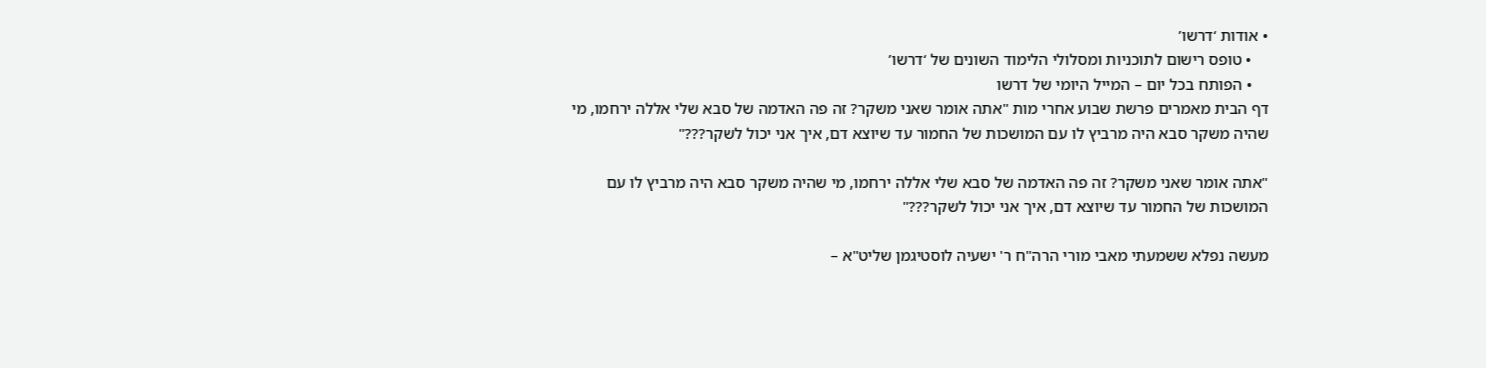• אודות ‘דרשו’
    • טופס רישום לתוכניות ומסלולי הלימוד השונים של ‘דרשו’
    • הפותח בכל יום – המייל היומי של דרשו
דף הבית מאמרים פרשת שבוע אחרי מות "אתה אומר שאני משקר? זה פה האדמה של סבא שלי אללה ירחמו, מי שהיה משקר סבא היה מרביץ לו עם המושכות של החמור עד שיוצא דם, איך אני יכול לשקר???"

"אתה אומר שאני משקר? זה פה האדמה של סבא שלי אללה ירחמו, מי שהיה משקר סבא היה מרביץ לו עם המושכות של החמור עד שיוצא דם, איך אני יכול לשקר???"

מעשה נפלא ששמעתי מאבי מורי הרה"ח ר' ישעיה לוסטיגמן שליט"א –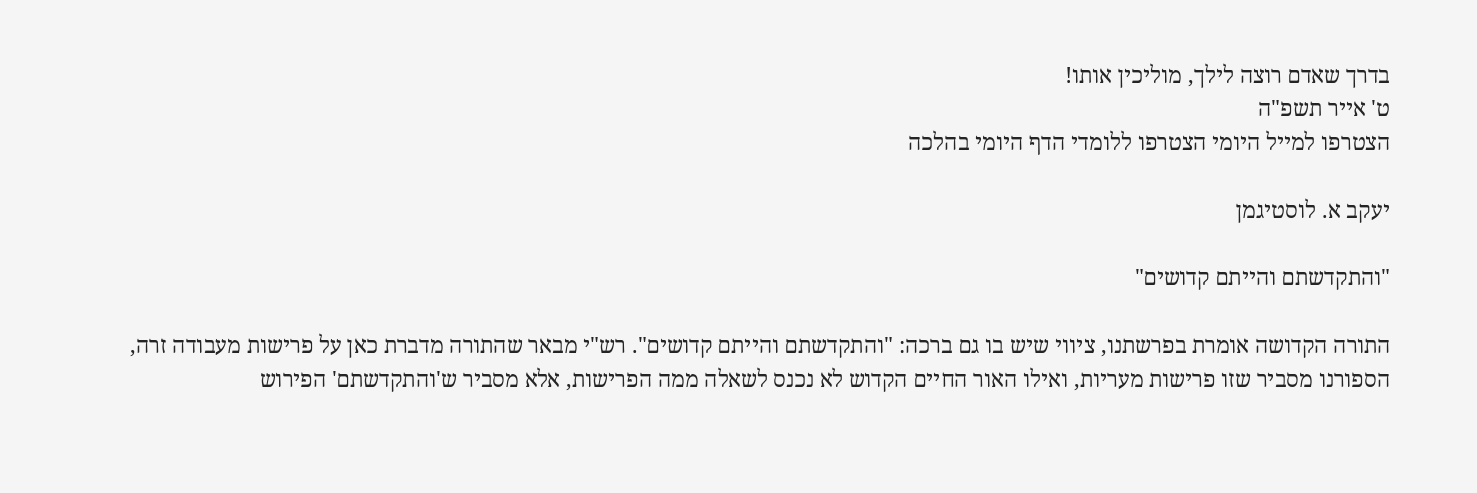בדרך שאדם רוצה לילך, מוליכין אותו!
ט' אייר תשפ"ה
הצטרפו למייל היומי הצטרפו ללומדי הדף היומי בהלכה

יעקב א. לוסטיגמן

"והתקדשתם והייתם קדושים"

התורה הקדושה אומרת בפרשתנו, ציווי שיש בו גם ברכה: "והתקדשתם והייתם קדושים". רש"י מבאר שהתורה מדברת כאן על פרישות מעבודה זרה, הספורנו מסביר שזו פרישות מעריות, ואילו האור החיים הקדוש לא נכנס לשאלה ממה הפרישות, אלא מסביר ש'והתקדשתם' הפירוש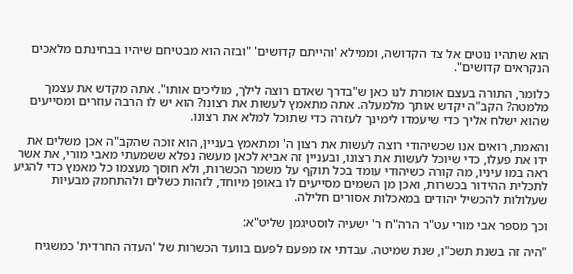הוא שתהיו נוטים אל צד הקדושה, וממילא 'והייתם קדושים' "ובזה הוא מבטיחם שיהיו בבחינתם מלאכים הנקראים קדושים".

כלומר, התורה בעצם אומרת לנו כאן ש"בדרך שאדם רוצה לילך, מוליכים אותו". אתה מקדש את עצמך מלמטה? הקב"ה יקדש אותך מלמעלה. אתה מתאמץ לעשות את רצונו? הוא יש לו הרבה עוזרים ומסייעים שהוא ישלח אליך כדי שיעמדו לימינך לעזרה כדי שתוכל למלא את רצונו.

והאמת, רואים אנו שכשיהודי רוצה לעשות את רצון ה' ומתאמץ בעניין, הוא זוכה שהקב"ה אכן משלים את ידו את פעלו, כדי שיוכל לעשות את רצונו, ובעניין זה אביא לכאן מעשה נפלא ששמעתי מאבי מורי, את אשר ראה במו עיניו, מה קורה כשיהודי עומד בכל תוקף על משמר הכשרות, ולא חוסך מעצמו כל מאמץ כדי להגיע לתכלית ההידור בכשרות, ואכן מן השמים מסייעים לו באופן מיוחד, לזהות כשלים ולהתחמק מבעיות שעלולות להכשיל יהודים במאכלות אסורים חלילה.

וכך מספר אבי מורי עט"ר הרה"ח ר' ישעיה לוסטיגמן שליט"א:

"היה זה בשנת תשכ"ו, שנת שמיטה. עבדתי אז מפעם לפעם בוועד הכשרות של 'העדה החרדית' כמשגיח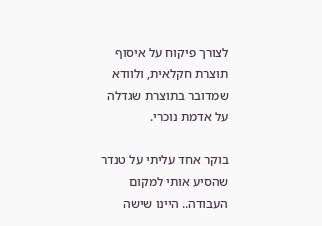לצורך פיקוח על איסוף תוצרת חקלאית, ולוודא שמדובר בתוצרת שגדלה על אדמת נוכרי.

בוקר אחד עליתי על טנדר שהסיע אותי למקום העבודה.. היינו שישה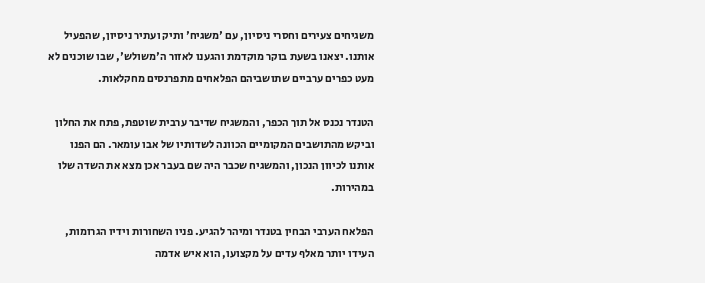משגיחים צעירים וחסרי ניסיון, עם 'משגיח' ותיק ועתיר ניסיון, שהפעיל אותנו. יצאנו בשעת בוקר מוקדמת והגענו לאזור ה'משולש', שבו שוכנים לא מעט כפרים ערביים שתושביהם הפלאחים מתפרנסים מחקלאות.

הטנדר נכנס אל תוך הכפר, והמשגיח שדיבר ערבית שוטפת, פתח את החלון וביקש מהתושבים המקומיים הכוונה לשדותיו של אבו עומאר. הם הפנו אותנו לכיוון הנכון, והמשגיח שכבר היה שם בעבר אכן מצא את השדה שלו במהירות.

הפלאח הערבי הבחין בטנדר ומיהר להגיע. פניו השחורות וידיו הגרומות, העידו יותר מאלף עדים על מקצועו, הוא איש אדמה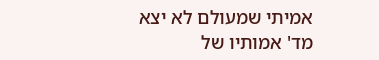אמיתי שמעולם לא יצא מד' אמותיו של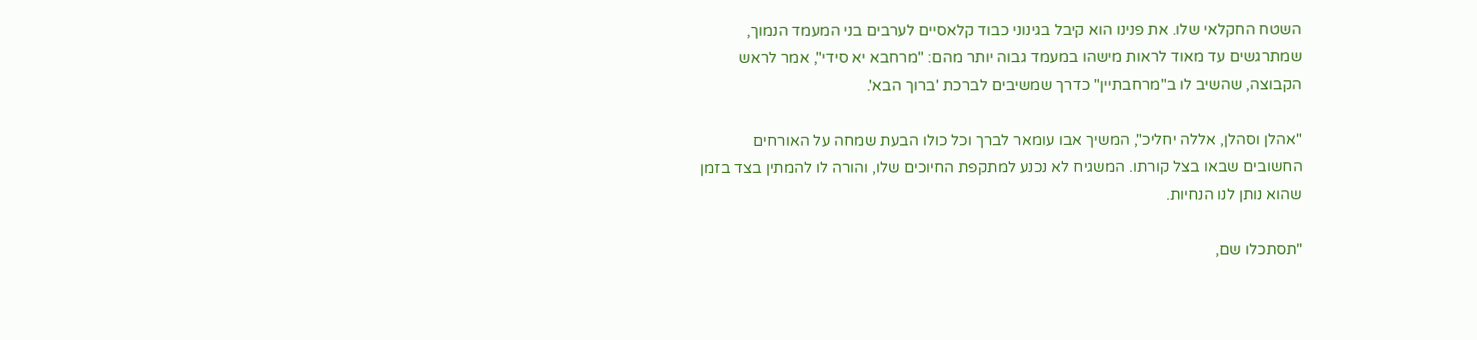השטח החקלאי שלו. את פנינו הוא קיבל בגינוני כבוד קלאסיים לערבים בני המעמד הנמוך, שמתרגשים עד מאוד לראות מישהו במעמד גבוה יותר מהם: "מרחבא יא סידי", אמר לראש הקבוצה, שהשיב לו ב"מרחבתיין" כדרך שמשיבים לברכת 'ברוך הבא'.

"אהלן וסהלן, אללה יחליכ", המשיך אבו עומאר לברך וכל כולו הבעת שמחה על האורחים החשובים שבאו בצל קורתו. המשגיח לא נכנע למתקפת החיוכים שלו, והורה לו להמתין בצד בזמן שהוא נותן לנו הנחיות.

"תסתכלו שם,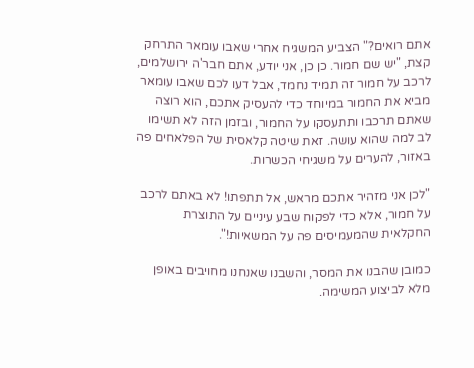אתם רואים?" הצביע המשגיח אחרי שאבו עומאר התרחק קצת, "יש שם חמור. כן כן, אני יודע, אתם חבר'ה ירושלמים, לרכב על חמור זה תמיד נחמד, אבל דעו לכם שאבו עומאר מביא את החמור במיוחד כדי להעסיק אתכם, הוא רוצה שאתם תרכבו ותתעסקו על החמור, ובזמן הזה לא תשימו לב למה שהוא עושה. זאת שיטה קלאסית של הפלאחים פה באזור, להערים על משגיחי הכשרות.

"לכן אני מזהיר אתכם מראש, אל תתפתו! לא באתם לרכב על חמור, אלא כדי לפקוח שבע עיניים על התוצרת החקלאית שהמעמיסים פה על המשאיות!".

כמובן שהבנו את המסר, והשבנו שאנחנו מחויבים באופן מלא לביצוע המשימה.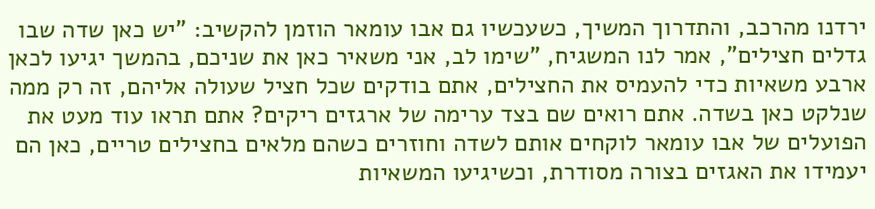ירדנו מהרכב, והתדרוך המשיך, כשעכשיו גם אבו עומאר הוזמן להקשיב: "יש כאן שדה שבו גדלים חצילים", אמר לנו המשגיח, "שימו לב, אני משאיר כאן את שניכם, בהמשך יגיעו לכאן ארבע משאיות כדי להעמיס את החצילים, אתם בודקים שכל חציל שעולה אליהם, זה רק ממה שנלקט כאן בשדה. אתם רואים שם בצד ערימה של ארגזים ריקים? אתם תראו עוד מעט את הפועלים של אבו עומאר לוקחים אותם לשדה וחוזרים כשהם מלאים בחצילים טריים, כאן הם יעמידו את האגזים בצורה מסודרת, וכשיגיעו המשאיות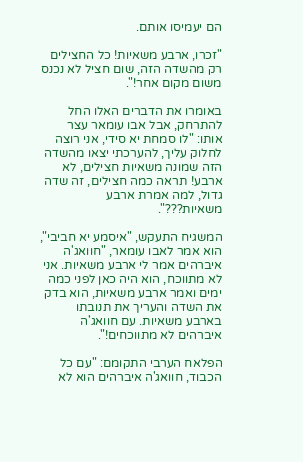הם יעמיסו אותם.

"זכרו, ארבע משאיות! כל החצילים רק מהשדה הזה, שום חציל לא נכנס משום מקום אחר!".

באומרו את הדברים האלו החל להתרחק, אבל אבו עומאר עצר אותו: "לו סמחת יא סידי, אני רוצה לחלוק עליך, להערכתי יצאו מהשדה הזה שמונה משאיות חצילים, לא ארבע! תראה כמה חצילים, זה שדה גדול, למה אמרת ארבע משאיות???".

המשגיח התעקש, "איסמע יא חביבי", הוא אמר לאבו עומאר, "חוואג'ה איברהים אמר לי ארבע משאיות. אני לא מתווכח, הוא היה כאן לפני כמה ימים ואמר ארבע משאיות, הוא בדק את השדה והעריך את תנובתו בארבע משאיות. עם חוואג'ה איברהים לא מתווכחים!".

הפלאח הערבי התקומם: "עם כל הכבוד, חוואג'ה איברהים הוא לא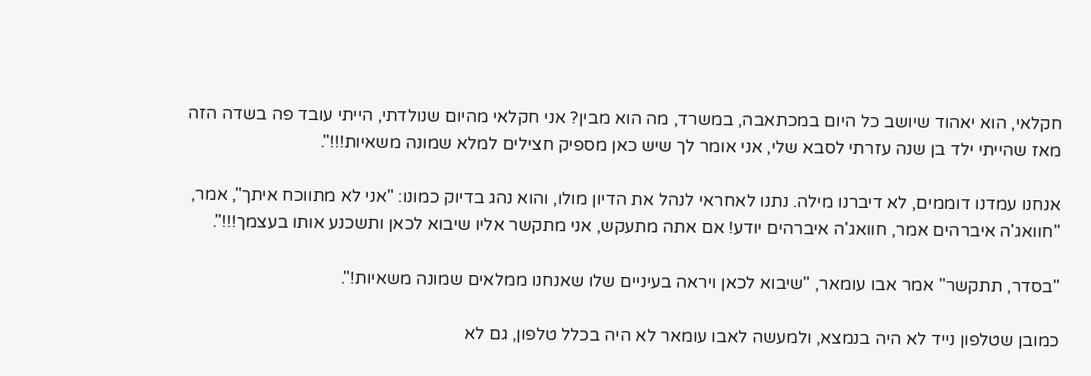חקלאי, הוא יאהוד שיושב כל היום במכתאבה, במשרד, מה הוא מבין? אני חקלאי מהיום שנולדתי, הייתי עובד פה בשדה הזה מאז שהייתי ילד בן שנה עזרתי לסבא שלי, אני אומר לך שיש כאן מספיק חצילים למלא שמונה משאיות!!!".

אנחנו עמדנו דוממים, לא דיברנו מילה. נתנו לאחראי לנהל את הדיון מולו, והוא נהג בדיוק כמונו: "אני לא מתווכח איתך", אמר, "חוואג'ה איברהים אמר, חוואג'ה איברהים יודע! אם אתה מתעקש, אני מתקשר אליו שיבוא לכאן ותשכנע אותו בעצמך!!!".

"בסדר, תתקשר" אמר אבו עומאר, "שיבוא לכאן ויראה בעיניים שלו שאנחנו ממלאים שמונה משאיות!".

כמובן שטלפון נייד לא היה בנמצא, ולמעשה לאבו עומאר לא היה בכלל טלפון, גם לא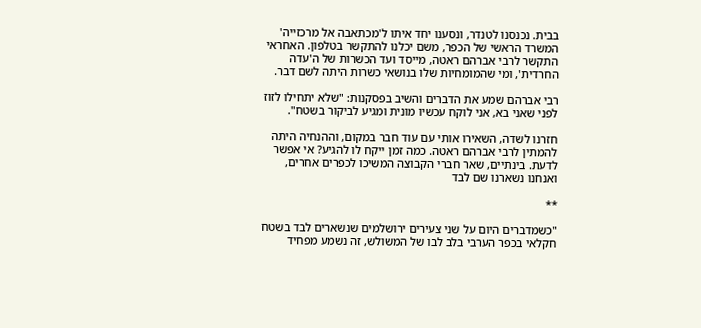בבית. נכנסנו לטנדר, ונסענו יחד איתו ל'מכתאבה אל מרכזייה' המשרד הראשי של הכפר, משם יכלנו להתקשר בטלפון. האחראי התקשר לרבי אברהם ראטה, מייסד ועד הכשרות של ה'עדה החרדית', ומי שהמומחיות שלו בנושאי כשרות היתה לשם דבר.

רבי אברהם שמע את הדברים והשיב בפסקנות: "שלא יתחילו לזוז לפני שאני בא, אני לוקח עכשיו מונית ומגיע לביקור בשטח".

חזרנו לשדה, השאירו אותי עם עוד חבר במקום, וההנחיה היתה להמתין לרבי אברהם ראטה. כמה זמן ייקח לו להגיע? אי אפשר לדעת. בינתיים, שאר חברי הקבוצה המשיכו לכפרים אחרים, ואנחנו נשארנו שם לבד

**

"כשמדברים היום על שני צעירים ירושלמים שנשארים לבד בשטח חקלאי בכפר הערבי בלב לבו של המשולש, זה נשמע מפחיד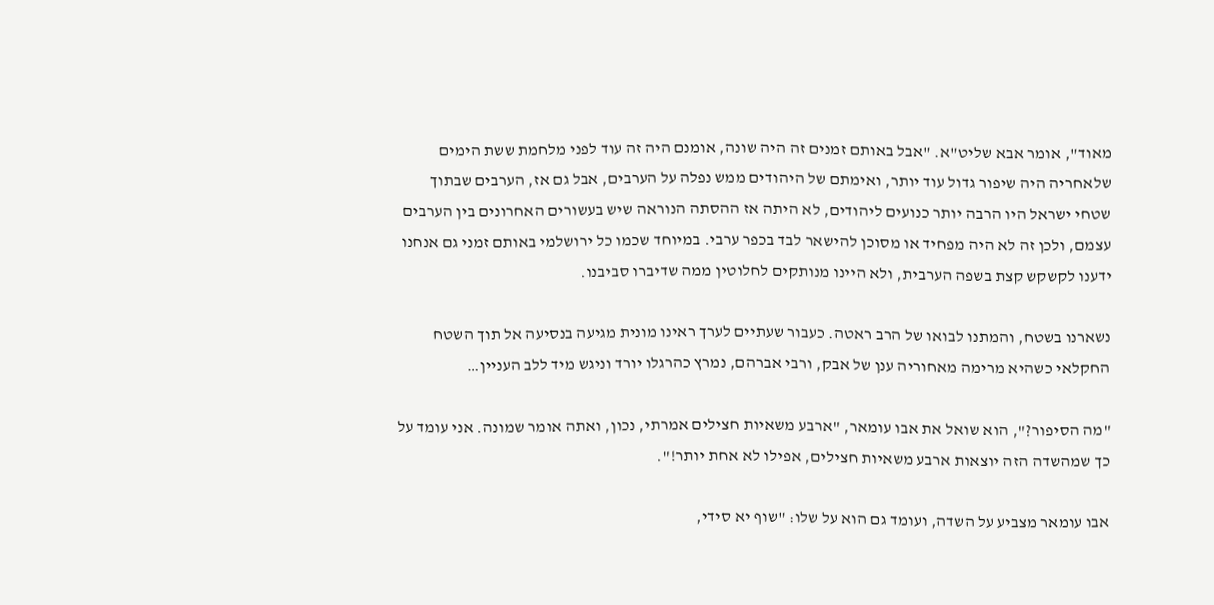מאוד", אומר אבא שליט"א. "אבל באותם זמנים זה היה שונה, אומנם היה זה עוד לפני מלחמת ששת הימים שלאחריה היה שיפור גדול עוד יותר, ואימתם של היהודים ממש נפלה על הערבים, אבל גם אז, הערבים שבתוך שטחי ישראל היו הרבה יותר כנועים ליהודים, לא היתה אז ההסתה הנוראה שיש בעשורים האחרונים בין הערבים עצמם, ולכן זה לא היה מפחיד או מסוכן להישאר לבד בכפר ערבי. במיוחד שכמו כל ירושלמי באותם זמני גם אנחנו ידענו לקשקש קצת בשפה הערבית, ולא היינו מנותקים לחלוטין ממה שדיברו סביבנו.

נשארנו בשטח, והמתנו לבואו של הרב ראטה. כעבור שעתיים לערך ראינו מונית מגיעה בנסיעה אל תוך השטח החקלאי כשהיא מרימה מאחוריה ענן של אבק, ורבי אברהם, נמרץ כהרגלו יורד וניגש מיד ללב העניין…

"מה הסיפור?", הוא שואל את אבו עומאר, "ארבע משאיות חצילים אמרתי, נכון, ואתה אומר שמונה. אני עומד על כך שמהשדה הזה יוצאות ארבע משאיות חצילים, אפילו לא אחת יותר!".

אבו עומאר מצביע על השדה, ועומד גם הוא על שלו: "שוף יא סידי,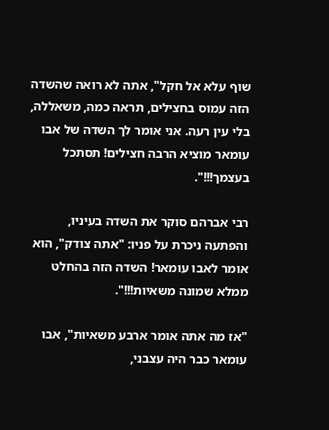שוף עלא אל חקל", אתה לא רואה שהשדה הזה עמוס בחצילים, תראה כמה, משאללה, בלי עין רעה. אני אומר לך השדה של אבו עומאר מוציא הרבה חצילים! תסתכל בעצמך!!!".

רבי אברהם סוקר את השדה בעיניו, והפתעה ניכרת על פניו: "אתה צודק", הוא אומר לאבו עומאר! השדה הזה בהחלט ממלא שמונה משאיות!!!".

"אז מה אתה אומר ארבע משאיות", אבו עומאר כבר היה עצבני,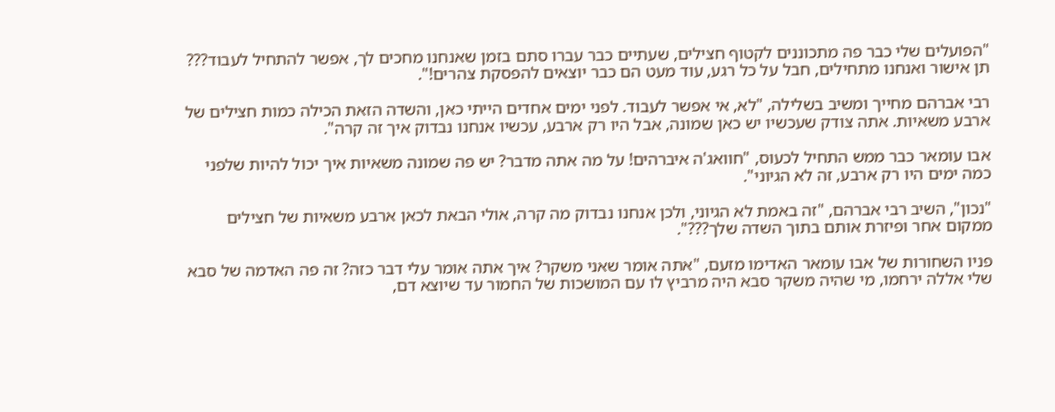"הפועלים שלי כבר פה מתכוננים לקטוף חצילים, שעתיים כבר עברו סתם בזמן שאנחנו מחכים לך, אפשר להתחיל לעבוד??? תן אישור ואנחנו מתחילים, חבל על כל רגע, עוד מעט הם כבר יוצאים להפסקת צהרים!".

רבי אברהם מחייך ומשיב בשלילה, "לא, אי אפשר לעבוד. לפני ימים אחדים הייתי כאן, והשדה הזאת הכילה כמות חצילים של ארבע משאיות. אתה צודק שעכשיו יש כאן שמונה, אבל היו רק ארבע, עכשיו אנחנו נבדוק איך זה קרה".

אבו עומאר כבר ממש התחיל לכעוס, "חוואג'ה איברהים! על מה אתה מדבר? יש פה שמונה משאיות איך יכול להיות שלפני כמה ימים היו רק ארבע, זה לא הגיוני".

"נכון", השיב רבי אברהם, "זה באמת לא הגיוני, ולכן אנחנו נבדוק מה קרה, אולי הבאת לכאן ארבע משאיות של חצילים ממקום אחר ופיזרת אותם בתוך השדה שלך???".

פניו השחורות של אבו עומאר האדימו מזעם, "אתה אומר שאני משקר? איך אתה אומר עלי דבר כזה? זה פה האדמה של סבא שלי אללה ירחמו, מי שהיה משקר סבא היה מרביץ לו עם המושכות של החמור עד שיוצא דם,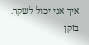איך אני יכול לשקר. בזקן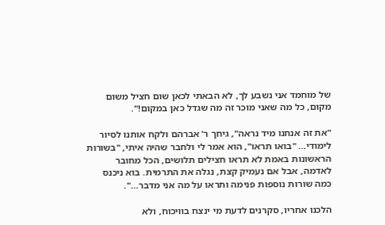של מוחמד אני נשבע לך, לא הבאתי לכאן שום חציל משום מקום, כל מה שאני מוכר זה מה שגדל כאן במקום!".

"את זה אנחנו מיד נראה", גיחך ר' אברהם ולקח אותנו לסיור לימודי… "בואו תראו", הוא אמר לי ולחבר שהיה איתי, "בשורות הראשונות באמת לא תראו חצילים תלושים, הכל מחובר לאדמה, אבל אם נעמיק קצת, נגלה את התרמית. בוא ניכנס כמה שורות נוספות פנימה ותראו על מה אני מדבר…".

הלכנו אחריו, סקרנים לדעת מי ינצח בוויכוח, ולא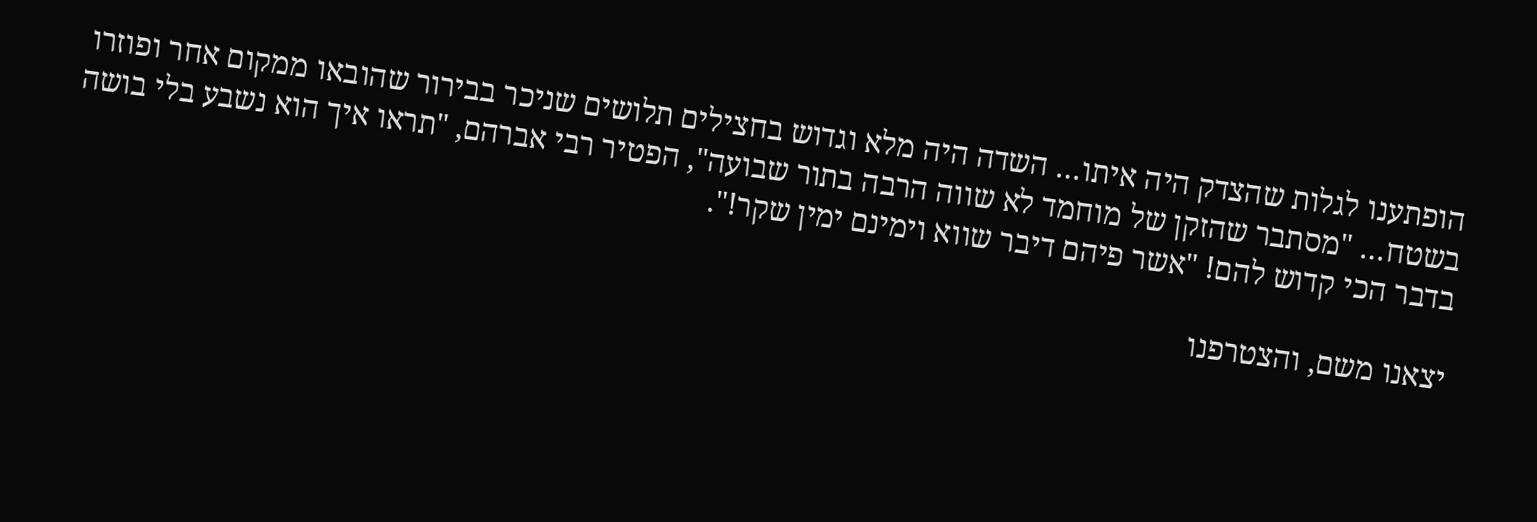הופתענו לגלות שהצדק היה איתו… השדה היה מלא וגדוש בחצילים תלושים שניכר בבירור שהובאו ממקום אחר ופוזרו בשטח… "מסתבר שהזקן של מוחמד לא שווה הרבה בתור שבועה", הפטיר רבי אברהם, "תראו איך הוא נשבע בלי בושה בדבר הכי קדוש להם! "אשר פיהם דיבר שווא וימינם ימין שקר!".

יצאנו משם, והצטרפנו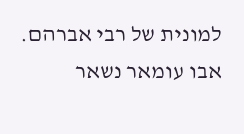למונית של רבי אברהם. אבו עומאר נשאר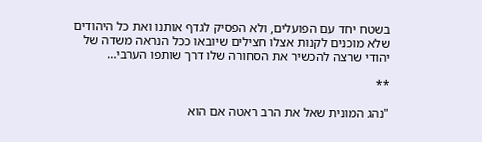בשטח יחד עם הפועלים, ולא הפסיק לגדף אותנו ואת כל היהודים שלא מוכנים לקנות אצלו חצילים שיובאו ככל הנראה משדה של יהודי שרצה להכשיר את הסחורה שלו דרך שותפו הערבי…

**

"נהג המונית שאל את הרב ראטה אם הוא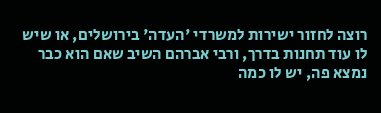רוצה לחזור ישירות למשרדי 'העדה' בירושלים, או שיש לו עוד תחנות בדרך, ורבי אברהם השיב שאם הוא כבר נמצא פה, יש לו כמה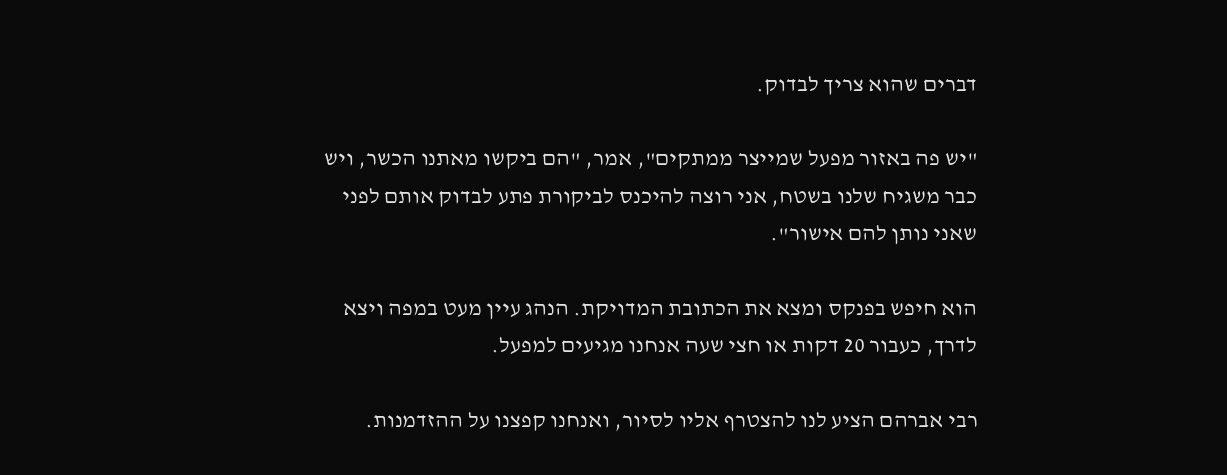דברים שהוא צריך לבדוק.

"יש פה באזור מפעל שמייצר ממתקים", אמר, "הם ביקשו מאתנו הכשר, ויש כבר משגיח שלנו בשטח, אני רוצה להיכנס לביקורת פתע לבדוק אותם לפני שאני נותן להם אישור".

הוא חיפש בפנקס ומצא את הכתובת המדויקת. הנהג עיין מעט במפה ויצא לדרך, כעבור 20 דקות או חצי שעה אנחנו מגיעים למפעל.

רבי אברהם הציע לנו להצטרף אליו לסיור, ואנחנו קפצנו על ההזדמנות.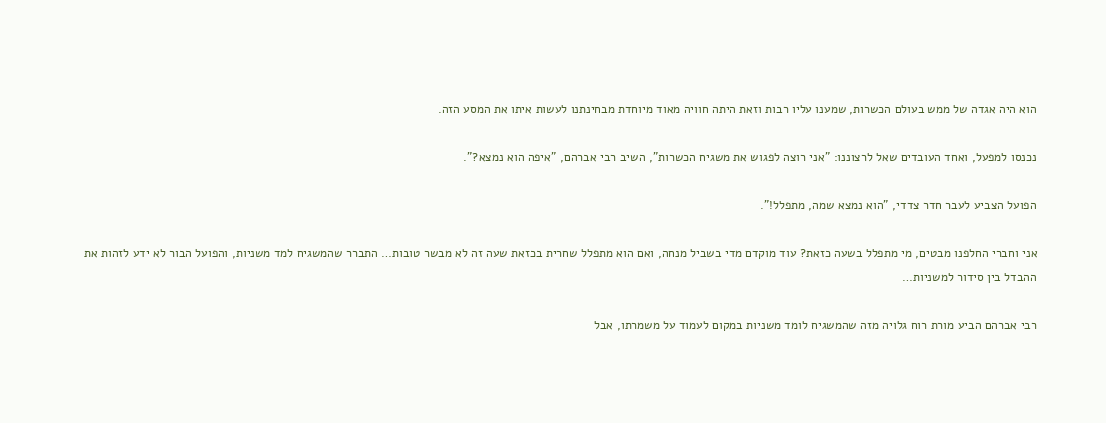הוא היה אגדה של ממש בעולם הכשרות, שמענו עליו רבות וזאת היתה חוויה מאוד מיוחדת מבחינתנו לעשות איתו את המסע הזה.

נכנסו למפעל, ואחד העובדים שאל לרצוננו: "אני רוצה לפגוש את משגיח הכשרות", השיב רבי אברהם, "איפה הוא נמצא?".

הפועל הצביע לעבר חדר צדדי, "הוא נמצא שמה, מתפלל!".

אני וחברי החלפנו מבטים, מי מתפלל בשעה כזאת? עוד מוקדם מדי בשביל מנחה, ואם הוא מתפלל שחרית בכזאת שעה זה לא מבשר טובות… התברר שהמשגיח למד משניות, והפועל הבור לא ידע לזהות את ההבדל בין סידור למשניות…

רבי אברהם הביע מורת רוח גלויה מזה שהמשגיח לומד משניות במקום לעמוד על משמרתו, אבל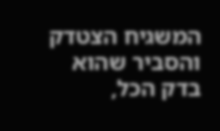המשגיח הצטדק והסביר שהוא בדק הכל,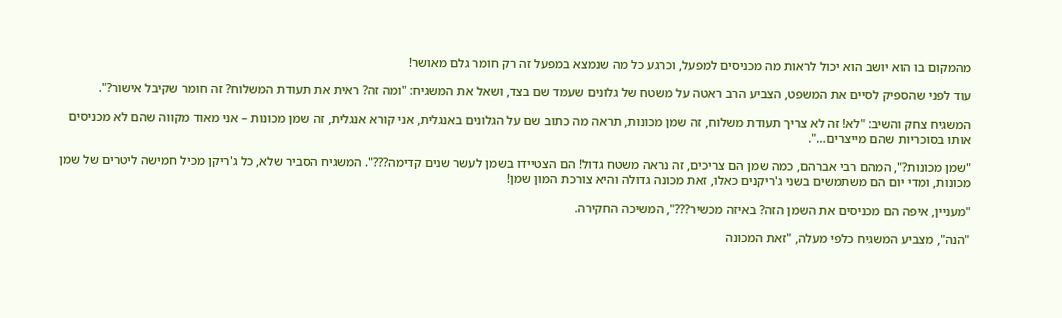מהמקום בו הוא יושב הוא יכול לראות מה מכניסים למפעל, וכרגע כל מה שנמצא במפעל זה רק חומר גלם מאושר!

עוד לפני שהספיק לסיים את המשפט, הצביע הרב ראטה על משטח של גלונים שעמד שם בצד, ושאל את המשגיח: "ומה זה? ראית את תעודת המשלוח? זה חומר שקיבל אישור?".

המשגיח צחק והשיב: "לא! זה לא צריך תעודת משלוח, זה שמן מכונות, תראה מה כתוב שם על הגלונים באנגלית, אני קורא אנגלית, זה שמן מכונות – אני מאוד מקווה שהם לא מכניסים אותו בסוכריות שהם מייצרים…".

"שמן מכונות?", המהם רבי אברהם, כמה שמן הם צריכים, זה נראה משטח גדול! הם הצטיידו בשמן לעשר שנים קדימה???". המשגיח הסביר שלא, כל ג'ריקן מכיל חמישה ליטרים של שמן מכונות, ומדי יום הם משתמשים בשני ג'ריקנים כאלו, זאת מכונה גדולה והיא צורכת המון שמן!

"מעניין, איפה הם מכניסים את השמן הזה? באיזה מכשיר???", המשיכה החקירה.

"הנה", מצביע המשגיח כלפי מעלה, "זאת המכונה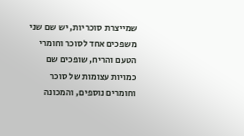שמייצרת סוכריות, יש שם שני משפכים אחד לסוכר וחומרי הטעם והריח, שופכים שם כמויות עצומות של סוכר וחומרים נוספים, והמכונה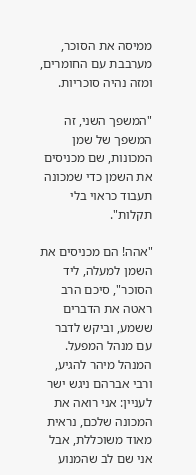ממיסה את הסוכר, מערבבת עם החומרים, ומזה נהיה סוכריות.

"המשפך השני, זה המשפך של שמן המכונות, שם מכניסים את השמן כדי שמכונה תעבוד כראוי בלי תקלות".

"אהה! הם מכניסים את השמן למעלה, ליד הסוכר", סיכם הרב ראטה את הדברים ששמע, וביקש לדבר עם מנהל המפעל. המנהל מיהר להגיע, ורבי אברהם ניגש ישר לעניין: אני רואה את המכונה שלכם, נראית מאוד משוכללת, אבל אני שם לב שהמנוע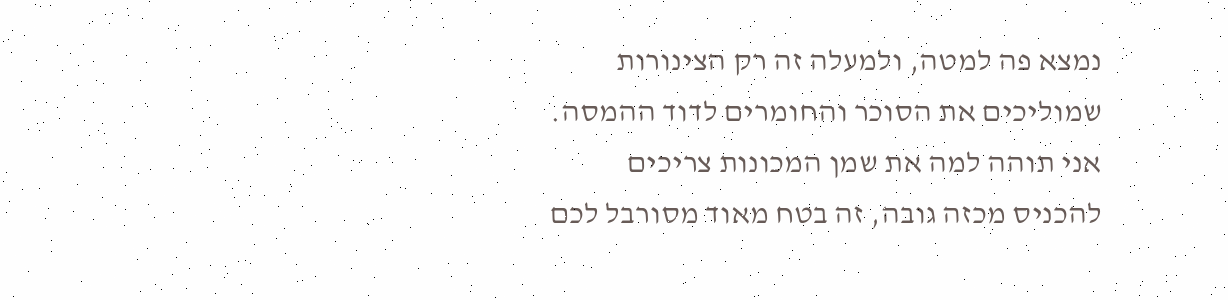נמצא פה למטה, ולמעלה זה רק הצינורות שמוליכים את הסוכר והחומרים לדוד ההמסה. אני תוהה למה את שמן המכונות צריכים להכניס מכזה גובה, זה בטח מאוד מסורבל לכם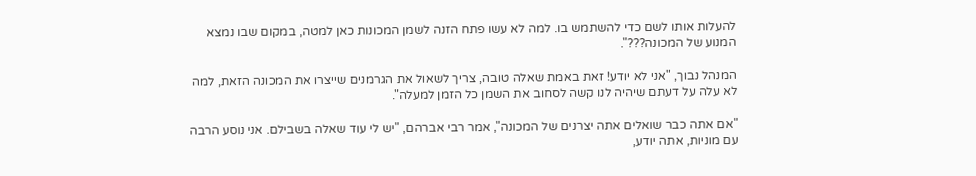להעלות אותו לשם כדי להשתמש בו. למה לא עשו פתח הזנה לשמן המכונות כאן למטה, במקום שבו נמצא המנוע של המכונה???".

המנהל נבוך, "אני לא יודע! זאת באמת שאלה טובה, צריך לשאול את הגרמנים שייצרו את המכונה הזאת, למה לא עלה על דעתם שיהיה לנו קשה לסחוב את השמן כל הזמן למעלה".

"אם אתה כבר שואלים אתה יצרנים של המכונה", אמר רבי אברהם, "יש לי עוד שאלה בשבילם. אני נוסע הרבה עם מוניות, אתה יודע,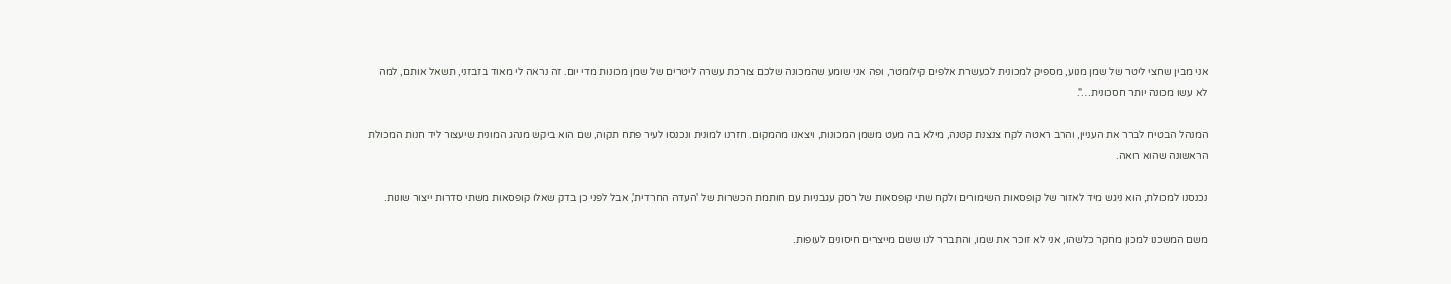אני מבין שחצי ליטר של שמן מנוע, מספיק למכונית לכעשרת אלפים קילומטר, ופה אני שומע שהמכונה שלכם צורכת עשרה ליטרים של שמן מכונות מדי יום. זה נראה לי מאוד בזבזני, תשאל אותם, למה לא עשו מכונה יותר חסכונית…".

המנהל הבטיח לברר את העניין, והרב ראטה לקח צנצנת קטנה, מילא בה מעט משמן המכונות, ויצאנו מהמקום. חזרנו למונית ונכנסו לעיר פתח תקוה, שם הוא ביקש מנהג המונית שיעצור ליד חנות המכולת הראשונה שהוא רואה.

נכנסנו למכולת, הוא ניגש מיד לאזור של קופסאות השימורים ולקח שתי קופסאות של רסק עגבניות עם חותמת הכשרות של 'העדה החרדית', אבל לפני כן בדק שאלו קופסאות משתי סדרות ייצור שונות.

משם המשכנו למכון מחקר כלשהו, אני לא זוכר את שמו, והתברר לנו ששם מייצרים חיסונים לעופות.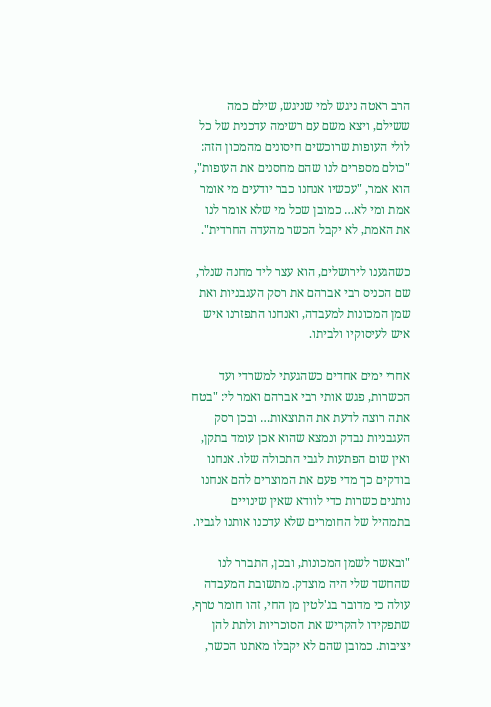הרב ראטה ניגש למי שניגש, שילם כמה ששילם, ויצא משם עם רשימה עדכנית של כל לולי העופות שרוכשים חיסונים מהמכון הזה: "כולם מספרים לנו שהם מחסנים את העופות", הוא אמר, "עכשיו אנחנו כבר יודעים מי אומר אמת ומי לא… כמובן שכל מי שלא אומר לנו את האמת, לא יקבל הכשר מהעדה החרדית".

כשהגענו לירושלים, הוא עצר ליד מחנה שנלר, שם הכניס רבי אברהם את רסק העגבניות ואת שמן המכונות למעבדה, ואנחנו התפזרנו איש איש לעיסוקיו ולביתו.

אחרי ימים אחדים כשהגעתי למשרדי ועד הכשרות, פגש אותי רבי אברהם ואמר לי: "בטח אתה רוצה לדעת את התוצאות… ובכן רסק העגבניות נבדק ונמצא שהוא אכן עומד בתקן, ואין שום הפתעות לגבי התכולה שלו. אנחנו בודקים כך מדי פעם את המוצרים להם אנחנו נותנים כשרות כדי לוודא שאין שינויים בתמהיל של החומרים שלא עדכנו אותנו לגביו.

"ובאשר לשמן המכונות, ובכן, התברר לנו שהחשד שלי היה מוצדק. מתשובת המעבדה עולה כי מדובר בג'לטין מן החי, זהו חומר טרף, שתפקידו להקריש את הסוכריות ולתת להן יציבות. כמובן שהם לא יקבלו מאתנו הכשר,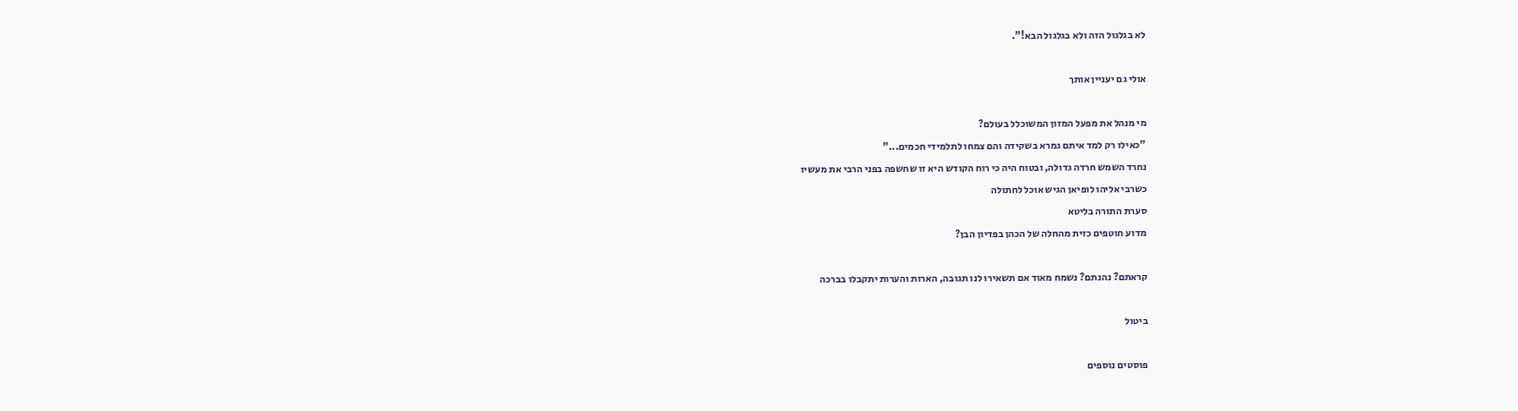לא בגלגול הזה ולא בגלגול הבא!".

אולי גם יעניין אותך

מי מנהל את מפעל המזון המשוכלל בעולם?
"כאילו רק למד איתם גמרא בשקידה והם צמחו לתלמידי חכמים..."
נחרד השמש חרדה גדולה, ובטוח היה כי רוח הקודש היא זו שחשפה בפני הרבי את מעשיו
כשרבי אליהו לופיאן הגיש אוכל לחתולה
סערת התורה בליטא
מדוע חוטפים כזית מהחלה של הכהן בפדיון הבן?

קראתם? נהנתם? נשמח מאוד אם תשאירו לנו תגובה, הארות והערות יתקבלו בברכה

ביטול

פוסטים נוספים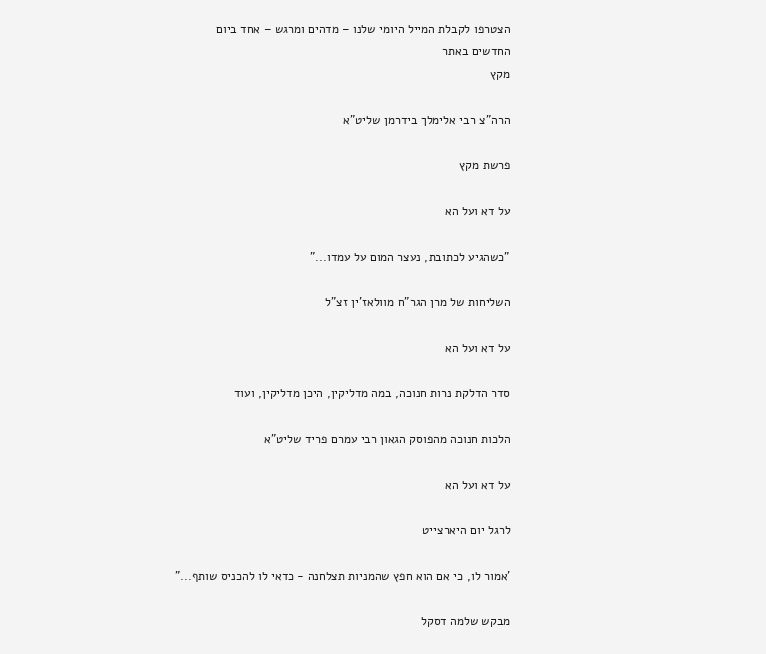הצטרפו לקבלת המייל היומי שלנו – מדהים ומרגש – אחד ביום
החדשים באתר
מקץ

הרה"צ רבי אלימלך בידרמן שליט"א

פרשת מקץ

על דא ועל הא

"כשהגיע לכתובת, נעצר המום על עמדו..."

השליחות של מרן הגר"ח מוולאז'ין זצ"ל

על דא ועל הא

סדר הדלקת נרות חנוכה, במה מדליקין, היכן מדליקין, ועוד

הלכות חנוכה מהפוסק הגאון רבי עמרם פריד שליט"א

על דא ועל הא

לרגל יום היארצייט

'אמור לו, כי אם הוא חפץ שהמניות תצלחנה - כדאי לו להכניס שותף..."

מבקש שלמה דסקל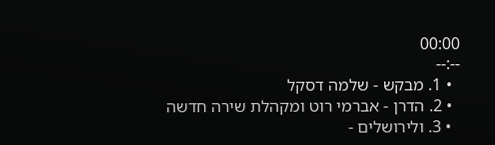00:00
--:--
  • 1. מבקש - שלמה דסקל
  • 2. הדרן - אברמי רוט ומקהלת שירה חדשה
  • 3. ולירושלים -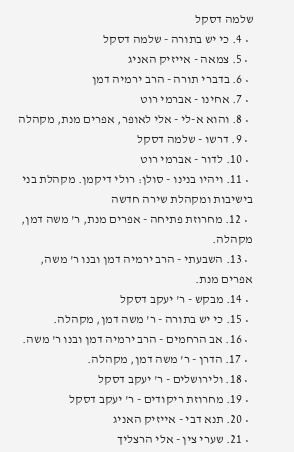שלמה דסקל
  • 4. כי יש בתורה - שלמה דסקל
  • 5. צמאה - אייזיק האניג
  • 6. בדברי תורה - הרב ירמיה דמן
  • 7. אחינו - אברמי רוט
  • 8. והוא א-לי - אלי לאופר, אפרים מנת, מקהלה
  • 9. דרשו - שלמה דסקל
  • 10. לדור - אברמי רוט
  • 11. ויהיו בנינו - סולן: רולי דיקמן. מקהלת בני בישיבות ומקהלת שירה חדשה
  • 12. מחרוזת פתיחה - אפרים מנת, ר' משה דמן, מקהלה.
  • 13. השבעתי - הרב ירמיה דמן ובנו ר' משה, אפרים מנת.
  • 14. מבקש - ר' יעקב דסקל
  • 15. כי יש בתורה - ר' משה דמן, מקהלה.
  • 16. אב הרחמים - הרב ירמיה דמן ובנו ר' משה.
  • 17. הדרן - ר' משה דמן, מקהלה.
  • 18. ולירושלים - ר' יעקב דסקל
  • 19. מחרוזת ריקודים - ר' יעקב דסקל
  • 20. תנא דבי - אייזיק האניג
  • 21. שערי צין - אלי הרצליך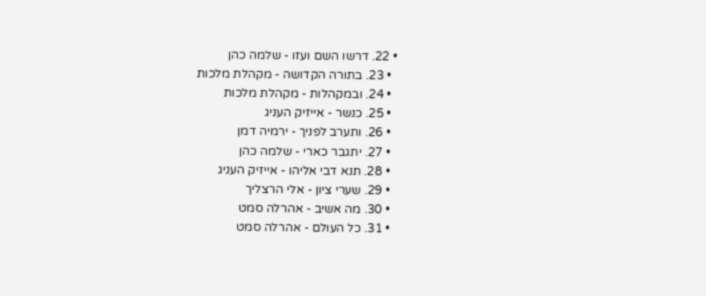• 22. דרשו השם ועזו - שלמה כהן
  • 23. בתורה הקדושה - מקהלת מלכות
  • 24. ובמקהלות - מקהלת מלכות
  • 25. כנשר - אייזיק העניג
  • 26. ותערב לפניך - ירמיה דמן
  • 27. יתגבר כארי - שלמה כהן
  • 28. תנא דבי אליהו - אייזיק העניג
  • 29. שערי ציון - אלי הרצליך
  • 30. מה אשיב - אהרלה סמט
  • 31. כל העולם - אהרלה סמט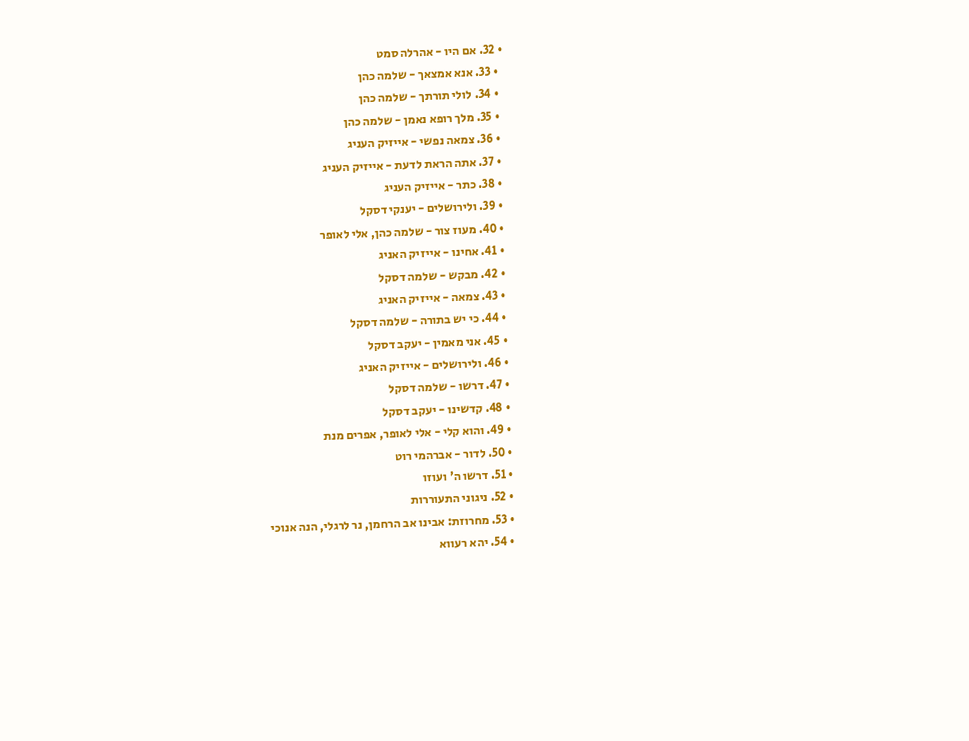• 32. אם היו - אהרלה סמט
  • 33. אנא אמצאך - שלמה כהן
  • 34. לולי תורתך - שלמה כהן
  • 35. מלך רופא נאמן - שלמה כהן
  • 36. צמאה נפשי - אייזיק העניג
  • 37. אתה הראת לדעת - אייזיק העניג
  • 38. כתר - אייזיק העניג
  • 39. ולירושלים - יענקי דסקל
  • 40. מעוז צור - שלמה כהן, אלי לאופר
  • 41. אחינו - אייזיק האניג
  • 42. מבקש - שלמה דסקל
  • 43. צמאה - אייזיק האניג
  • 44. כי יש בתורה - שלמה דסקל
  • 45. אני מאמין - יעקב דסקל
  • 46. ולירושלים - אייזיק האניג
  • 47. דרשו - שלמה דסקל
  • 48. קדשינו - יעקב דסקל
  • 49. והוא קלי - אלי לאופר, אפרים מנת
  • 50. לדור - אברהמי רוט
  • 51. דרשו ה' ועוזו
  • 52. ניגוני התעוררות
  • 53. מחרוזת: אבינו אב הרחמן, נר לרגלי, הנה אנוכי
  • 54. יהא רעווא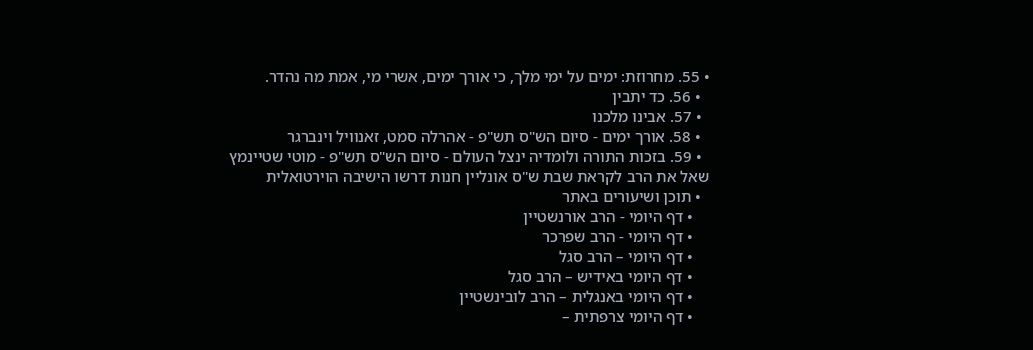• 55. מחרוזת: ימים על ימי מלך, כי אורך ימים, אשרי מי, אמת מה נהדר.
  • 56. כד יתבין
  • 57. אבינו מלכנו
  • 58. אורך ימים - סיום הש"ס תש"פ - אהרלה סמט, זאנוויל וינברגר
  • 59. בזכות התורה ולומדיה ינצל העולם - סיום הש"ס תש"פ - מוטי שטיינמץ
שאל את הרב לקראת שבת ש"ס אונליין חנות דרשו הישיבה הוירטואלית
  • תוכן ושיעורים באתר
    • דף היומי - הרב אורנשטיין
    • דף היומי - הרב שפרכר
    • דף היומי – הרב סגל
    • דף היומי באידיש – הרב סגל
    • דף היומי באנגלית – הרב לובינשטיין
    • דף היומי צרפתית –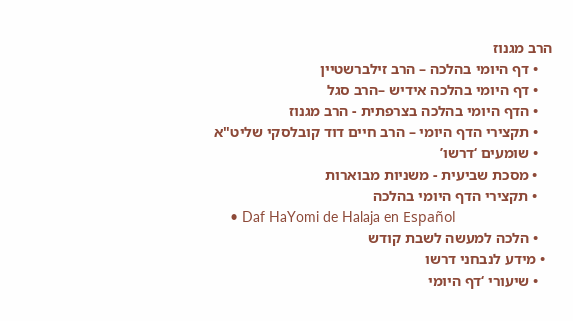הרב מגנוז
    • דף היומי בהלכה – הרב זילברשטיין
    • דף היומי בהלכה אידיש –הרב סגל
    • הדף היומי בהלכה בצרפתית - הרב מגנוז
    • תקצירי הדף היומי – הרב חיים דוד קובלסקי שליט"א
    • שומעים ‘דרשו’
    • מסכת שביעית - משניות מבוארות
    • תקצירי הדף היומי בהלכה
    • Daf HaYomi de Halaja en Español
    • הלכה למעשה לשבת קודש
  • מידע לנבחני דרשו
    • שיעורי ‘דף היומי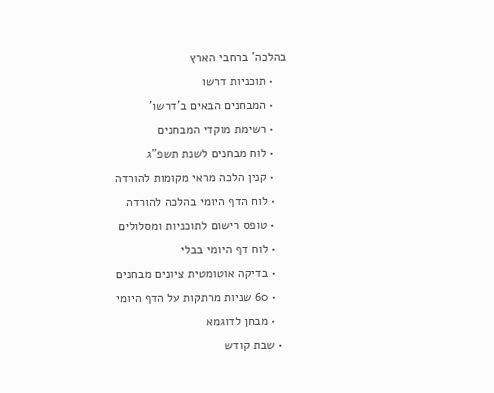בהלכה’ ברחבי הארץ
    • תוכניות דרשו
    • המבחנים הבאים ב’דרשו’
    • רשימת מוקדי המבחנים
    • לוח מבחנים לשנת תשפ”ג
    • קנין הלכה מראי מקומות להורדה
    • לוח הדף היומי בהלכה להורדה
    • טופס רישום לתוכניות ומסלולים
    • לוח דף היומי בבלי
    • בדיקה אוטומטית ציונים מבחנים
    • 60 שניות מרתקות על הדף היומי
    • מבחן לדוגמא
  • שבת קודש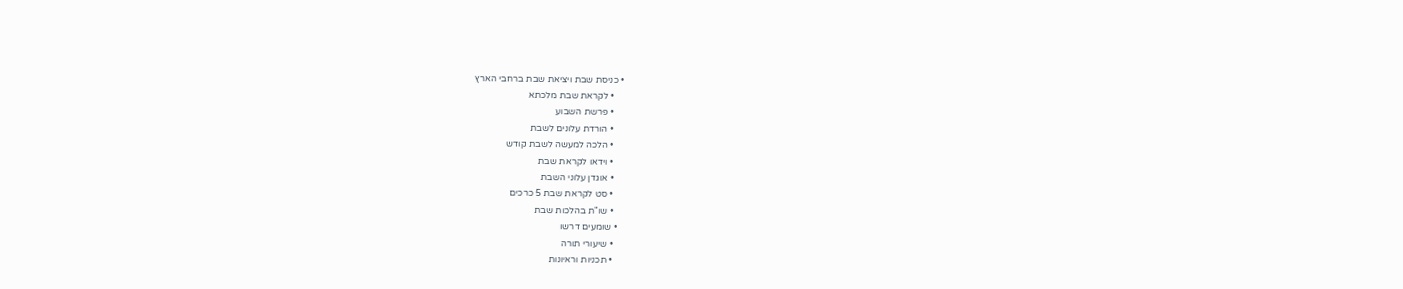• כניסת שבת ויציאת שבת ברחבי הארץ
    • לקראת שבת מלכתא
    • פרשת השבוע
    • הורדת עלונים לשבת
    • הלכה למעשה לשבת קודש
    • וידאו לקראת שבת
    • אוגדן עלוני השבת
    • סט לקראת שבת 5 כרכים
    • שו"ת בהלכות שבת
  • שומעים דרשו
    • שיעורי תורה
    • תכניות וראיונות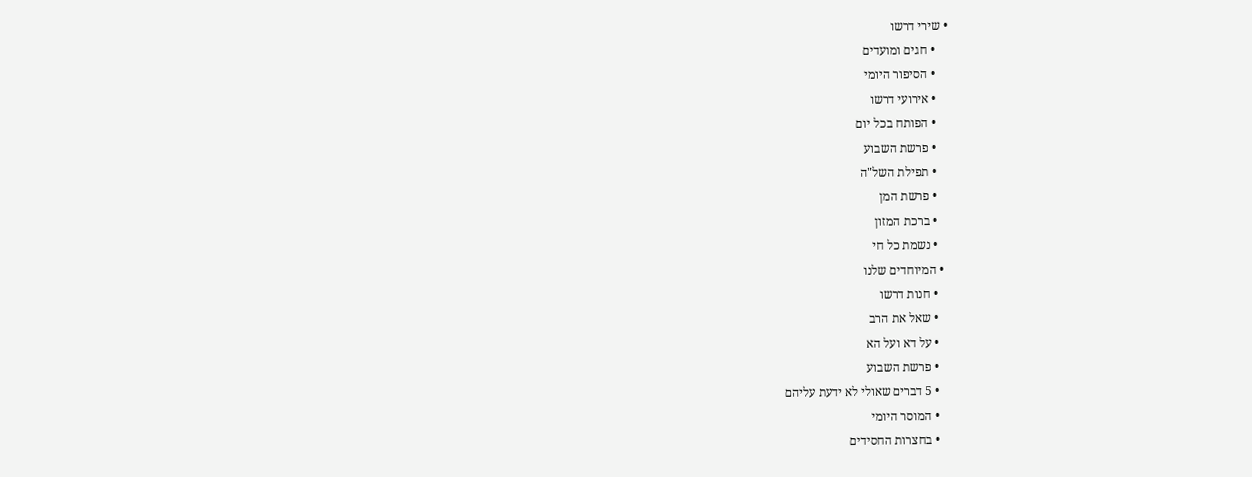• שירי דרשו
    • חגים ומועדים
    • הסיפור היומי
    • אירועי דרשו
    • הפותח בכל יום
    • פרשת השבוע
    • תפילת השל"ה
    • פרשת המן
    • ברכת המזון
    • נשמת כל חי
  • המיוחדים שלנו
    • חנות דרשו
    • שאל את הרב
    • על דא ועל הא
    • פרשת השבוע
    • 5 דברים שאולי לא ידעת עליהם
    • המוסר היומי
    • בחצרות החסידים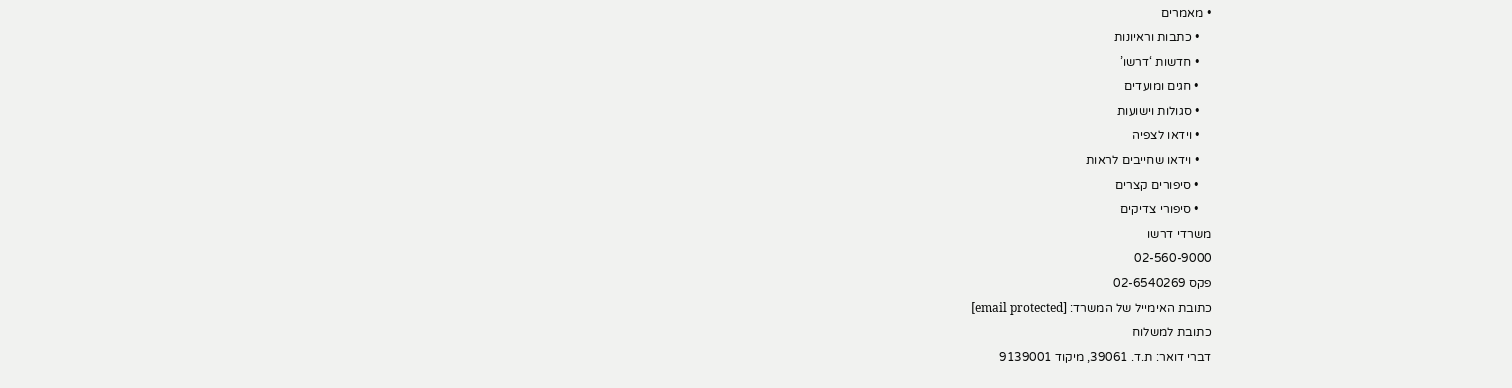• מאמרים
    • כתבות וראיונות
    • חדשות ‘דרשו’
    • חגים ומועדים
    • סגולות וישועות
    • וידאו לצפיה
    • וידאו שחייבים לראות
    • סיפורים קצרים
    • סיפורי צדיקים
משרדי דרשו
02-560-9000
פקס 02-6540269
כתובת האימייל של המשרד: [email protected]
כתובת למשלוח
דברי דואר: ת.ד. 39061, מיקוד 9139001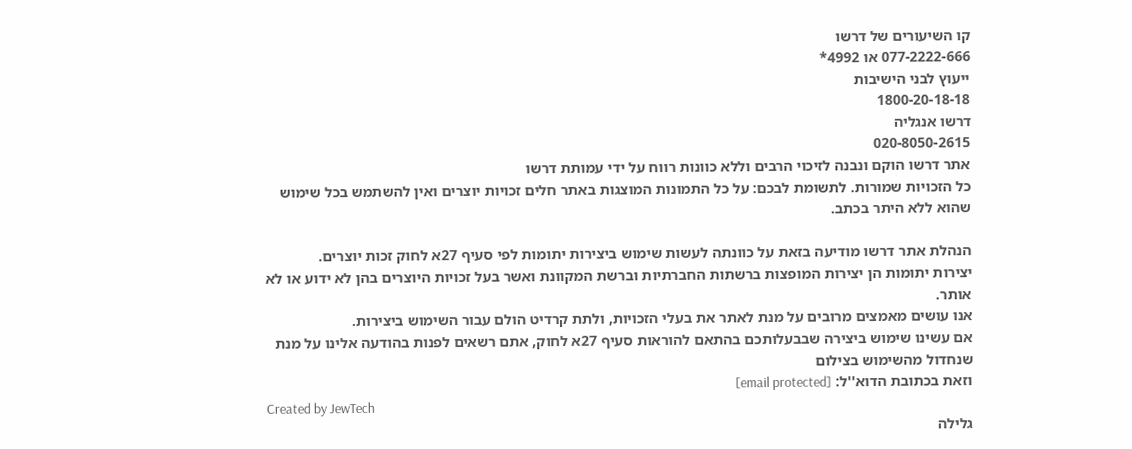קו השיעורים של דרשו
077-2222-666 או 4992*
ייעוץ לבני הישיבות
1800-20-18-18
דרשו אנגליה
020-8050-2615
אתר דרשו הוקם ונבנה לזיכוי הרבים וללא כוונות רווח על ידי עמותת דרשו
כל הזכויות שמורות. לתשומת לבכם: על כל התמונות המוצגות באתר חלים זכויות יוצרים ואין להשתמש בכל שימוש שהוא ללא היתר בכתב.

הנהלת אתר דרשו מודיעה בזאת על כוונתה לעשות שימוש ביצירות יתומות לפי סעיף 27א לחוק זכות יוצרים.
יצירות יתומות הן יצירות המופצות ברשתות החברתיות וברשת המקוונת ואשר בעל זכויות היוצרים בהן לא ידוע או לא אותר.
אנו עושים מאמצים מרובים על מנת לאתר את בעלי הזכויות, ולתת קרדיט הולם עבור השימוש ביצירות.
אם עשינו שימוש ביצירה שבבעלותכם בהתאם להוראות סעיף 27א לחוק, אתם רשאים לפנות בהודעה אלינו על מנת שנחדול מהשימוש בצילום
וזאת בכתובת הדוא''ל: [email protected]
Created by JewTech
גלילה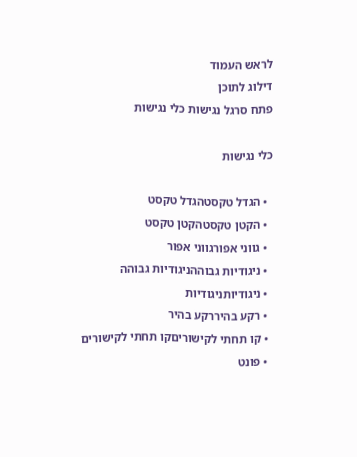לראש העמוד
דילוג לתוכן
פתח סרגל נגישות כלי נגישות

כלי נגישות

  • הגדל טקסטהגדל טקסט
  • הקטן טקסטהקטן טקסט
  • גווני אפורגווני אפור
  • ניגודיות גבוההניגודיות גבוהה
  • ניגודיותניגודיות
  • רקע בהיררקע בהיר
  • קו תחתי לקישוריםקו תחתי לקישורים
  • פונט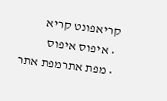קריאפונט קריא
  • איפוס איפוס
  • מפת אתרמפת אתר